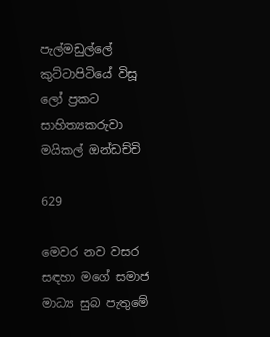පැල්මඩුල්ලේ කුට්ටාපිටියේ විසූ  ලෝ ප්‍රකට සාහිත්‍යකරුවා මයිකල් ඔන්ඩච්චි

629

මෙවර නව වසර සඳහා මගේ සමාජ මාධ්‍ය සුබ පැතුමේ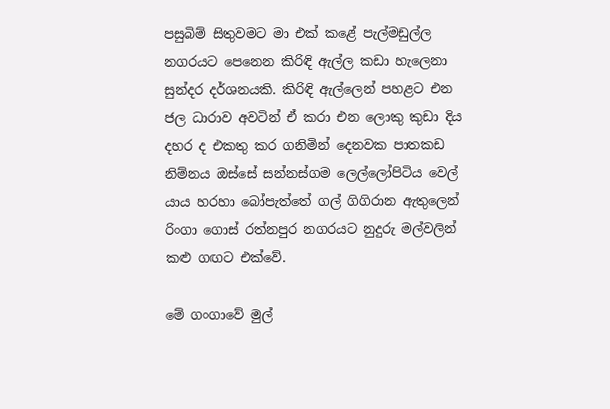පසුබිම් සිතුවමට මා එක් කළේ පැල්මඩුල්ල නගරයට පෙනෙන කිරිඳි ඇල්ල කඩා හැලෙනා සුන්දර දර්ශනයකි. කිරිඳි ඇල්ලෙන් පහළට එන ජල ධාරාව අවටින් ඒ කරා එන ලොකු කුඩා දිය දහර ද එකතු කර ගනිමින් දෙනවක පාතකඩ නිම්නය ඔස්සේ සන්නස්ගම ලෙල්ලෝපිටිය වෙල් යාය හරහා බෝපැත්තේ ගල් ගිගිරාන ඇතුලෙන් රිංගා ගොස් රත්නපුර නගරයට නුදුරු මල්වලින් කළු ගඟට එක්වේ.

මේ ගංගාවේ මුල්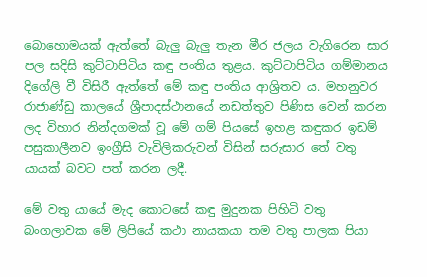බොහොමයක් ඇත්තේ බැලු බැලු තැන මීර ජලය වැගිරෙන සාර පල සදිසි කුට්ටාපිටිය කඳු පංතිය තුළය. කුට්ටාපිටිය ගම්මානය දිගේලි වී විසිරී ඇත්තේ මේ කඳු පංතිය ආශ්‍රිතව ය. මහනුවර රාජාණ්ඩු කාලයේ ශ්‍රීපාදස්ථානයේ නඩත්තුව පිණිස වෙන් කරන ලද විහාර නින්දගමක් වූ මේ ගම් පියසේ ඉහළ කඳුකර ඉඩම් පසුකාලීනව ඉංග්‍රීසි වැවිලිකරුවන් විසින් සරුසාර තේ වතු යායක් බවට පත් කරන ලදී.

මේ වතු යායේ මැද කොටසේ කඳු මුදුනක පිහිටි වතු බංගලාවක මේ ලිපියේ කථා නායකයා තම වතු පාලක පියා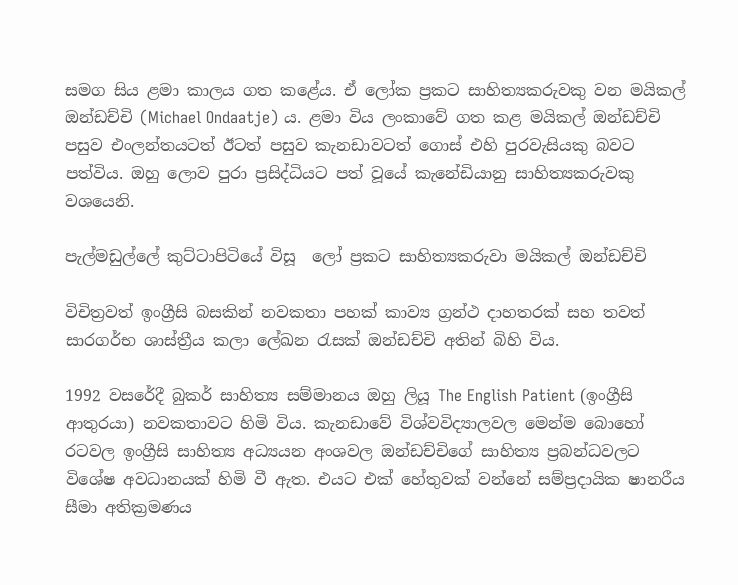සමග සිය ළමා කාලය ගත කළේය. ඒ ලෝක ප්‍රකට සාහිත්‍යකරුවකු වන මයිකල් ඔන්ඩච්චි (Michael Ondaatje) ය. ළමා විය ලංකාවේ ගත කළ මයිකල් ඔන්ඩච්චි පසුව එංලන්තයටත් ඊටත් පසුව කැනඩාවටත් ගොස් එහි පුරවැසියකු බවට පත්විය. ඔහු ලොව පුරා ප්‍රසිද්ධියට පත් වූයේ කැනේඩියානු සාහිත්‍යකරුවකු වශයෙනි.

පැල්මඩුල්ලේ කුට්ටාපිටියේ විසූ  ලෝ ප්‍රකට සාහිත්‍යකරුවා මයිකල් ඔන්ඩච්චි

විචිත්‍රවත් ඉංග්‍රීසි බසකින් නවකතා පහක් කාව්‍ය ග්‍රන්ථ දාහතරක් සහ තවත් සාරගර්භ ශාස්ත්‍රීය කලා ලේඛන රැසක් ඔන්ඩච්චි අතින් බිහි විය.

1992 වසරේදී බුකර් සාහිත්‍ය සම්මානය ඔහු ලියූ The English Patient (ඉංග්‍රීසි ආතුරයා) නවකතාවට හිමි විය. කැනඩාවේ විශ්වවිද්‍යාලවල මෙන්ම බොහෝ රටවල ඉංග්‍රීසි සාහිත්‍ය අධ්‍යයන අංශවල ඔන්ඩච්චිගේ සාහිත්‍ය ප්‍රබන්ධවලට විශේෂ අවධානයක් හිමි වී ඇත. එයට එක් හේතුවක් වන්නේ සම්ප්‍රදායික ෂානරීය සීමා අතික්‍රමණය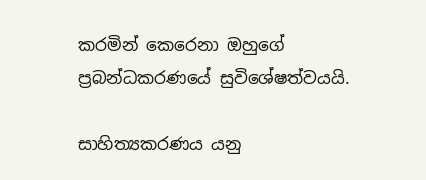කරමින් කෙරෙනා ඔහුගේ ප්‍රබන්ධකරණයේ සුවිශේෂත්වයයි.

සාහිත්‍යකරණය යනු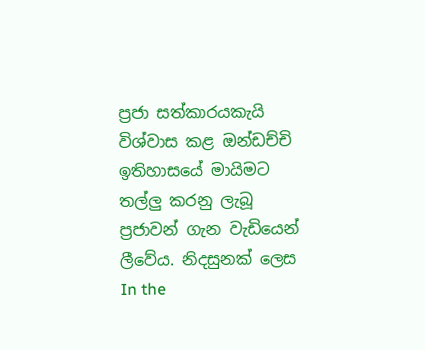ප්‍රජා සත්කාරයකැයි විශ්වාස කළ ඔන්ඩච්චි ඉතිහාසයේ මායිමට තල්ලු කරනු ලැබූ ප්‍රජාවන් ගැන වැඩියෙන් ලීවේය. නිදසුනක් ලෙස In the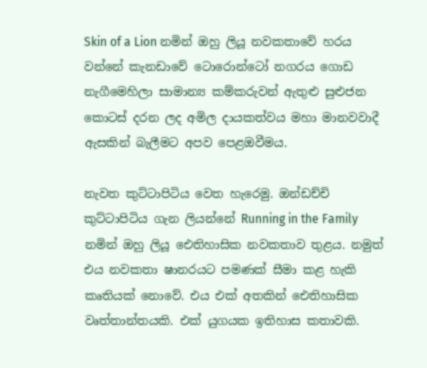Skin of a Lion නමින් ඔහු ලියූ නවකතාවේ හරය වන්නේ කැනඩාවේ ටොරොන්ටෝ නගරය ගොඩ නැගීමෙහිලා සාමාන්‍ය කම්කරුවන් ඇතුළු සුළුජන කොටස් දරන ලද අමිල දායකත්වය මහා මානවවාදී ඇසකින් බැලීමට අපව පෙළඔවීමය.

නැවත කුට්ටාපිටිය වෙත හැරෙමු. ඔන්ඩච්චි කුට්ටාපිටිය ගැන ලියන්නේ Running in the Family නමින් ඔහු ලියූ ඓතිහාසික නවකතාව තුළය. නමුත් එය නවකතා ෂානරයට පමණක් සීමා කළ හැකි කෘතියක් නොවේ. එය එක් අතකින් ඓතිහාසික වෘත්තාන්තයකි. එක් යුගයක ඉතිහාස කතාවකි.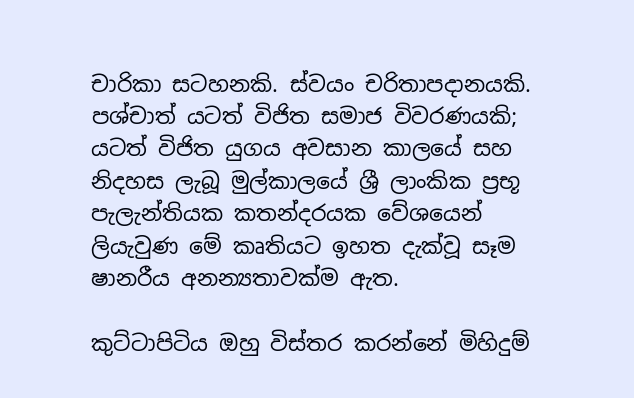චාරිකා සටහනකි. ස්වයං චරිතාපදානයකි. පශ්චාත් යටත් විජිත සමාජ විවරණයකි; යටත් විජිත යුගය අවසාන කාලයේ සහ නිදහස ලැබූ මුල්කාලයේ ශ්‍රී ලාංකික ප්‍රභූ පැලැන්තියක කතන්දරයක වේශයෙන් ලියැවුණ මේ කෘතියට ඉහත දැක්වූ සෑම ෂානරීය අනන්‍යතාවක්ම ඇත.

කුට්ටාපිටිය ඔහු විස්තර කරන්නේ මිහිදුම්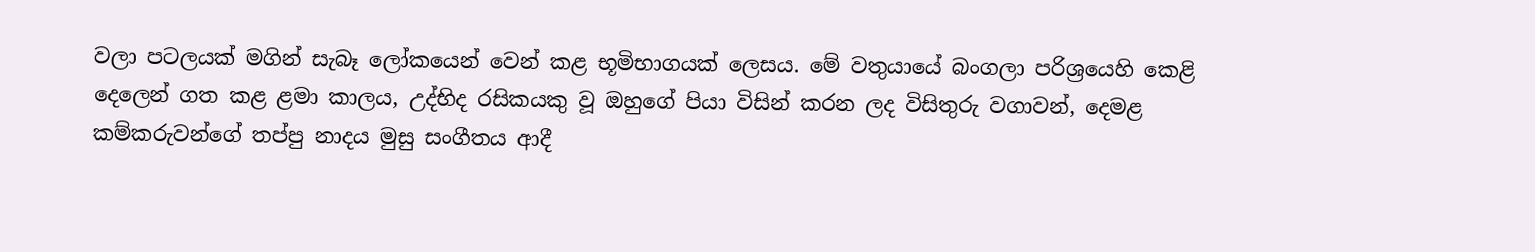වලා පටලයක් මගින් සැබෑ ලෝකයෙන් වෙන් කළ භූමිභාගයක් ලෙසය. මේ වතුයායේ බංගලා පරිශ්‍රයෙහි කෙළි දෙලෙන් ගත කළ ළමා කාලය, උද්භිද රසිකයකු වූ ඔහුගේ පියා විසින් කරන ලද විසිතුරු වගාවන්, දෙමළ කම්කරුවන්ගේ තප්පු නාදය මුසු සංගීතය ආදී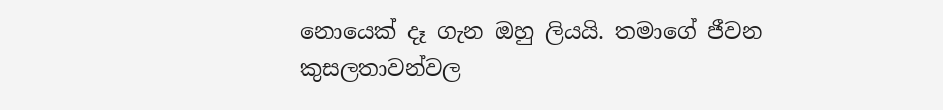නොයෙක් දෑ ගැන ඔහු ලියයි. තමාගේ ජීවන කුසලතාවන්වල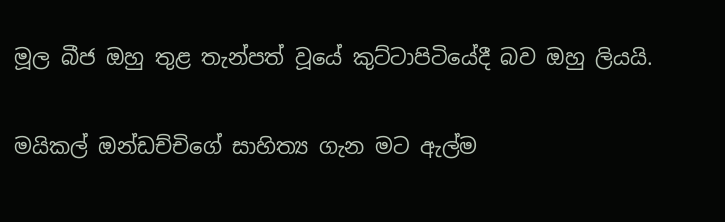මූල බීජ ඔහු තුළ තැන්පත් වූයේ කුට්ටාපිටියේදී බව ඔහු ලියයි.

මයිකල් ඔන්ඩච්චිගේ සාහිත්‍ය ගැන මට ඇල්ම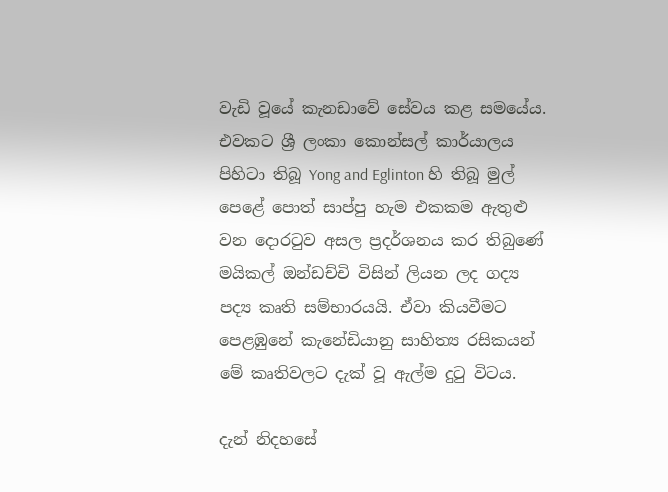වැඩි වූයේ කැනඩාවේ සේවය කළ සමයේය. එවකට ශ්‍රී ලංකා කොන්සල් කාර්යාලය පිහිටා තිබූ Yong and Eglinton හි තිබූ මුල් පෙළේ පොත් සාප්පු හැම එකකම ඇතුළු වන දොරටුව අසල ප්‍රදර්ශනය කර තිබුණේ මයිකල් ඔන්ඩච්චි විසින් ලියන ලද ගද්‍ය පද්‍ය කෘති සම්භාරයයි. ඒවා කියවීමට පෙළඹුනේ කැනේඩියානු සාහිත්‍ය රසිකයන් මේ කෘතිවලට දැක් වූ ඇල්ම දුටු විටය.

දැන් නිදහසේ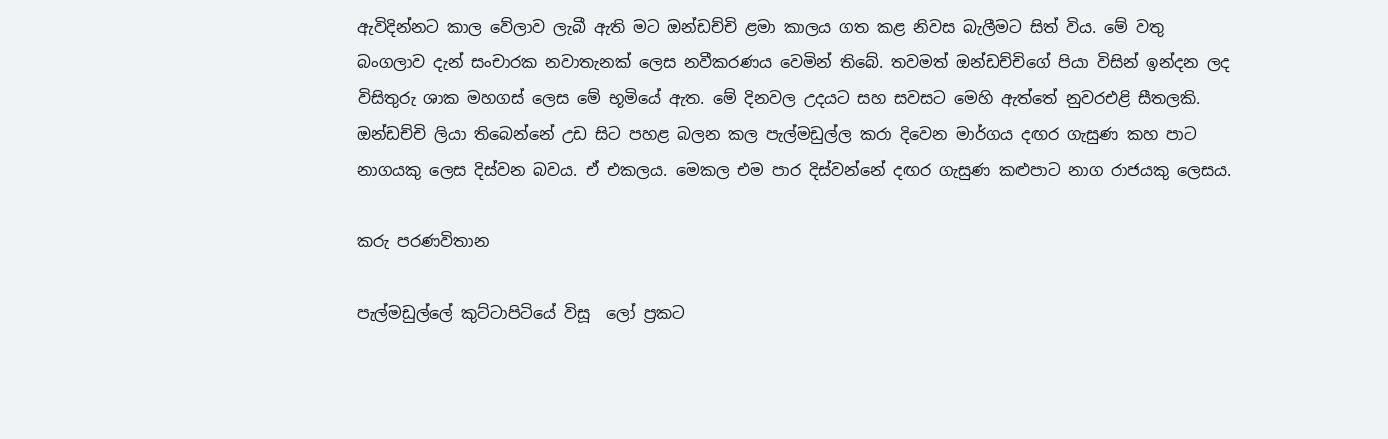ඇවිදින්නට කාල වේලාව ලැබී ඇති මට ඔන්ඩච්චි ළමා කාලය ගත කළ නිවස බැලීමට සිත් විය. මේ වතු බංගලාව දැන් සංචාරක නවාතැනක් ලෙස නවීකරණය වෙමින් තිබේ. තවමත් ඔන්ඩච්චිගේ පියා විසින් ඉන්දන ලද විසිතුරු ශාක මහගස් ලෙස මේ භූමියේ ඇත. මේ දිනවල උදයට සහ සවසට මෙහි ඇත්තේ නුවරඑළි සීතලකි. ඔන්ඩච්චි ලියා තිබෙන්නේ උඩ සිට පහළ බලන කල පැල්මඩුල්ල කරා දිවෙන මාර්ගය දඟර ගැසුණ කහ පාට නාගයකු ලෙස දිස්වන බවය. ඒ එකලය. මෙකල එම පාර දිස්වන්නේ දඟර ගැසුණ කළුපාට නාග රාජයකු ලෙසය.

කරු පරණවිතාන

පැල්මඩුල්ලේ කුට්ටාපිටියේ විසූ  ලෝ ප්‍රකට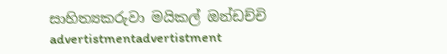සාහිත්‍යකරුවා මයිකල් ඔන්ඩච්චි
advertistmentadvertistment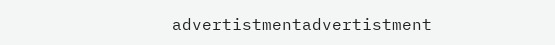advertistmentadvertistment